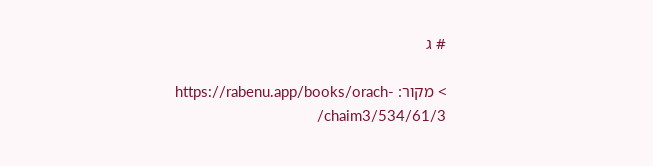# ג

> מקור: https://rabenu.app/books/orach-chaim3/534/61/3/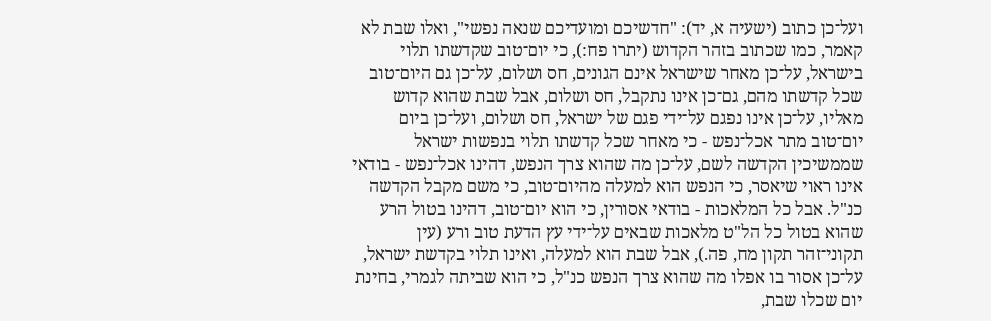ועל־כן כתוב (ישעיה א, יד): "חדשיכם ומועדיכם שנאה נפשי", ואלו שבת לא קאמר, כמו שכתוב בזהר הקדוש (יתרו פח:), כי יום־טוב שקדשתו תלוי בישראל, על־כן מאחר שישראל אינם הגונים, חס ושלום, על־כן גם היום־טוב שכל קדשתו מהם, גם־כן אינו נתקבל, חס ושלום, אבל שבת שהוא קדוש מאליו, על־כן אינו נפגם על־ידי פגם של ישראל, חס ושלום, ועל־כן ביום יום־טוב מתר אכל־נפש - כי מאחר שכל קדשתו תלוי בנפשות ישראל שממשיכין הקדשה לשם, על־כן מה שהוא צרך הנפש, דהינו אכל־נפש - בודאי אינו ראוי שיאסר, כי הנפש הוא למעלה מהיום־טוב, כי משם מקבל הקדשה כנ"ל. אבל כל המלאכות - בודאי אסורין, כי הוא יום־טוב, דהינו בטול הרע שהוא בטול כל הל"ט מלאכות שבאים על־ידי עץ הדעת טוב ורע (עין תקוני־זהר תקון מח, פה.), אבל שבת הוא למעלה, ואינו תלוי בקדשת ישראל, על־כן אסור בו אפלו מה שהוא צרך הנפש כנ"ל, כי הוא שביתה לגמרי, בחינת יום שכלו שבת,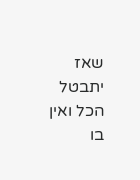שאז יתבטל הכל ואין בו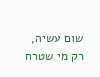שום עשיה, רק מי שטרח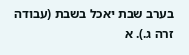בערב שבת יאכל בשבת (עבודה זרה ג.). א